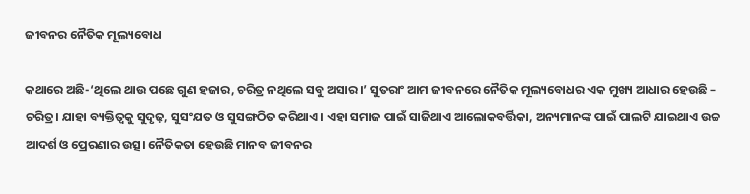ଜୀବନର ନୈତିକ ମୂଲ୍ୟବୋଧ

କଥାରେ ଅଛି-‘ଥିଲେ ଥାଉ ପଛେ ଗୁଣ ହଜାର, ଚରିତ୍ର ନଥିଲେ ସବୁ ଅସାର।’ ସୁତରାଂ ଆମ ଜୀବନରେ ନୈତିକ ମୂଲ୍ୟବୋଧର ଏକ ମୁଖ୍ୟ ଆଧାର ହେଉଛି – ଚରିତ୍ର। ଯାହା ବ୍ୟକ୍ତିତ୍ୱକୁ ସୁଦୃଢ଼, ସୁସଂଯତ ଓ ସୁସଙ୍ଗଠିତ କରିଥାଏ। ଏହା ସମାଜ ପାଇଁ ସାଜିଥାଏ ଆଲୋକବର୍ତ୍ତିକା, ଅନ୍ୟମାନଙ୍କ ପାଇଁ ପାଲଟି ଯାଇଥାଏ ଉଚ୍ଚ ଆଦର୍ଶ ଓ ପ୍ରେରଣାର ଉତ୍ସ। ନୈତିକତା ହେଉଛି ମାନବ ଜୀବନର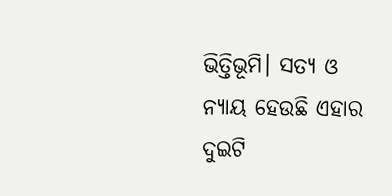ଭିତ୍ତିଭୂମି। ସତ୍ୟ ଓ ନ୍ୟାୟ ହେଉଛି ଏହାର ଦୁଇଟି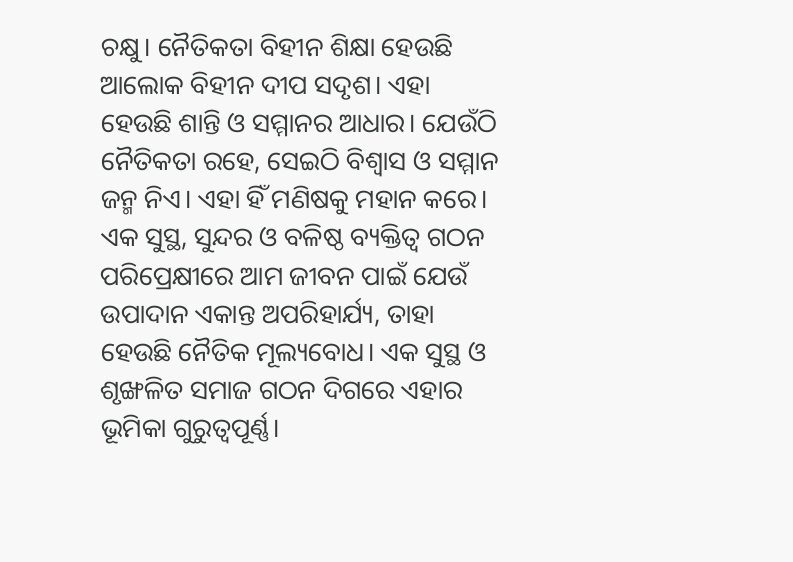ଚକ୍ଷୁ। ନୈତିକତା ବିହୀନ ଶିକ୍ଷା ହେଉଛି ଆଲୋକ ବିହୀନ ଦୀପ ସଦୃଶ। ଏହା ହେଉଛି ଶାନ୍ତି ଓ ସମ୍ମାନର ଆଧାର। ଯେଉଁଠି ନୈତିକତା ରହେ, ସେଇଠି ବିଶ୍ୱାସ ଓ ସମ୍ମାନ ଜନ୍ମ ନିଏ। ଏହା ହିଁ ମଣିଷକୁ ମହାନ କରେ।
ଏକ ସୁସ୍ଥ, ସୁନ୍ଦର ଓ ବଳିଷ୍ଠ ବ୍ୟକ୍ତିତ୍ୱ ଗଠନ ପରିପ୍ରେକ୍ଷୀରେ ଆମ ଜୀବନ ପାଇଁ ଯେଉଁ ଉପାଦାନ ଏକାନ୍ତ ଅପରିହାର୍ଯ୍ୟ, ତାହା ହେଉଛି ନୈତିକ ମୂଲ୍ୟବୋଧ। ଏକ ସୁସ୍ଥ ଓ ଶୃଙ୍ଖଳିତ ସମାଜ ଗଠନ ଦିଗରେ ଏହାର ଭୂମିକା ଗୁରୁତ୍ୱପୂର୍ଣ୍ଣ।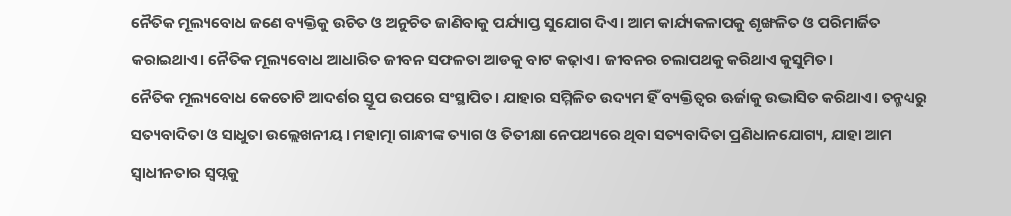ନୈତିକ ମୂଲ୍ୟବୋଧ ଜଣେ ବ୍ୟକ୍ତିକୁ ଉଚିତ ଓ ଅନୁଚିତ ଜାଣିବାକୁ ପର୍ଯ୍ୟାପ୍ତ ସୁଯୋଗ ଦିଏ। ଆମ କାର୍ଯ୍ୟକଳାପକୁ ଶୃଙ୍ଖଳିତ ଓ ପରିମାର୍ଜିତ କରାଇଥାଏ। ନୈତିକ ମୂଲ୍ୟବୋଧ ଆଧାରିତ ଜୀବନ ସଫଳତା ଆଡକୁ ବାଟ କଢ଼ାଏ। ଜୀବନର ଚଲାପଥକୁ କରିଥାଏ କୁସୁମିତ।
ନୈତିକ ମୂଲ୍ୟବୋଧ କେତୋଟି ଆଦର୍ଶର ସ୍ତୂପ ଉପରେ ସଂସ୍ଥାପିତ। ଯାହାର ସମ୍ମିଳିତ ଉଦ୍ୟମ ହିଁ ବ୍ୟକ୍ତିତ୍ୱର ଊର୍ଜାକୁ ଉଦ୍ଭାସିତ କରିଥାଏ। ତନ୍ମଧ୍ୟରୁ ସତ୍ୟବାଦିତା ଓ ସାଧୁତା ଉଲ୍ଲେଖନୀୟ। ମହାତ୍ମା ଗାନ୍ଧୀଙ୍କ ତ୍ୟାଗ ଓ ତିତୀକ୍ଷା ନେପଥ୍ୟରେ ଥିବା ସତ୍ୟବାଦିତା ପ୍ରଣିଧାନଯୋଗ୍ୟ, ଯାହା ଆମ ସ୍ବାଧୀନତାର ସ୍ବପ୍ନକୁ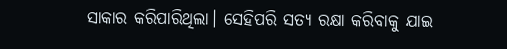ସାକାର କରିପାରିଥିଲା। ସେହିପରି ସତ୍ୟ ରକ୍ଷା କରିବାକୁ ଯାଇ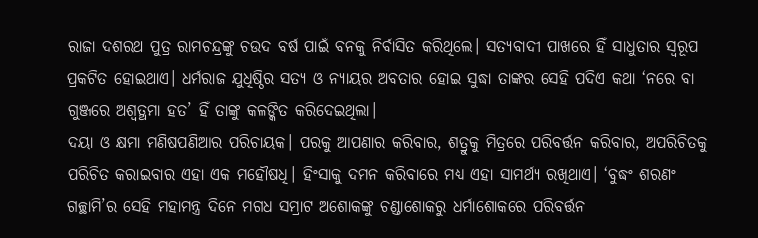ରାଜା ଦଶରଥ ପୁତ୍ର ରାମଚନ୍ଦ୍ରଙ୍କୁ ଚଉଦ ବର୍ଷ ପାଇଁ ବନକୁ ନିର୍ବାସିତ କରିଥିଲେ। ସତ୍ୟବାଦୀ ପାଖରେ ହିଁ ସାଧୁତାର ସ୍ବରୂପ ପ୍ରକଟିତ ହୋଇଥାଏ। ଧର୍ମରାଜ ଯୁଧିଷ୍ଠିର ସତ୍ୟ ଓ ନ୍ୟାୟର ଅବତାର ହୋଇ ସୁଦ୍ଧା ତାଙ୍କର ସେହି ପଦିଏ କଥା ‘ନରେ ବା ଗୁଞ୍ଜରେ ଅଶ୍ୱତ୍ଥମା ହତ’ ହିଁ ତାଙ୍କୁ କଳଙ୍କିତ କରିଦେଇଥିଲା।
ଦୟା ଓ କ୍ଷମା ମଣିଷପଣିଆର ପରିଚାୟକ। ପରକୁ ଆପଣାର କରିବାର, ଶତ୍ରୁକୁ ମିତ୍ରରେ ପରିବର୍ତ୍ତନ କରିବାର, ଅପରିଚିତକୁ ପରିଚିତ କରାଇବାର ଏହା ଏକ ମହୌଷଧି। ହିଂସାକୁ ଦମନ କରିବାରେ ମଧ୍ୟ ଏହା ସାମର୍ଥ୍ୟ ରଖିଥାଏ। ‘ବୁଦ୍ଧଂ ଶରଣଂ ଗଚ୍ଛାମି’ର ସେହି ମହାମନ୍ତ୍ର ଦିନେ ମଗଧ ସମ୍ରାଟ ଅଶୋକଙ୍କୁ ଚଣ୍ଡାଶୋକରୁ ଧର୍ମାଶୋକରେ ପରିବର୍ତ୍ତନ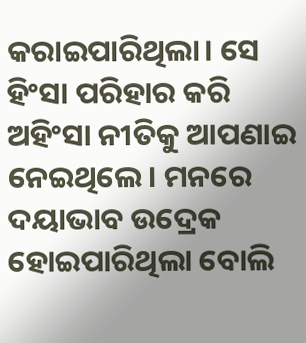କରାଇପାରିଥିଲା। ସେ ହିଂସା ପରିହାର କରି ଅହିଂସା ନୀତିକୁ ଆପଣାଇ ନେଇଥିଲେ। ମନରେ ଦୟାଭାବ ଉଦ୍ରେକ ହୋଇପାରିଥିଲା ବୋଲି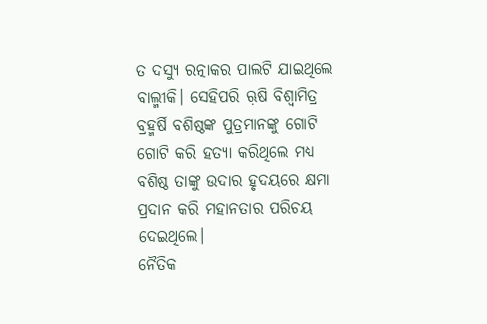ତ ଦସ୍ୟୁ ରତ୍ନାକର ପାଲଟି ଯାଇଥିଲେ ବାଲ୍ମୀକି। ସେହିପରି ଋ଼ଷି ବିଶ୍ୱାମିତ୍ର ବ୍ରହ୍ମର୍ଷି ବଶିଷ୍ଠଙ୍କ ପୁତ୍ରମାନଙ୍କୁ ଗୋଟି ଗୋଟି କରି ହତ୍ୟା କରିଥିଲେ ମଧ୍ୟ ବଶିଷ୍ଠ ତାଙ୍କୁ ଉଦାର ହୃଦୟରେ କ୍ଷମା ପ୍ରଦାନ କରି ମହାନତାର ପରିଚୟ ଦେଇଥିଲେ।
ନୈତିକ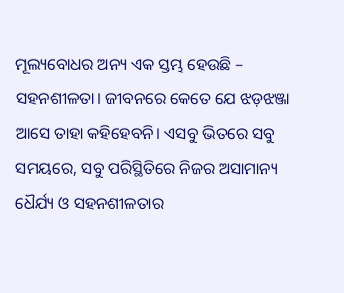ମୂଲ୍ୟବୋଧର ଅନ୍ୟ ଏକ ସ୍ତମ୍ଭ ହେଉଛି – ସହନଶୀଳତା। ଜୀବନରେ କେତେ ଯେ ଝଡ଼ଝଞ୍ଜା ଆସେ ତାହା କହିହେବନି। ଏସବୁ ଭିତରେ ସବୁ ସମୟରେ, ସବୁ ପରିସ୍ଥିତିରେ ନିଜର ଅସାମାନ୍ୟ ଧୈର୍ଯ୍ୟ ଓ ସହନଶୀଳତାର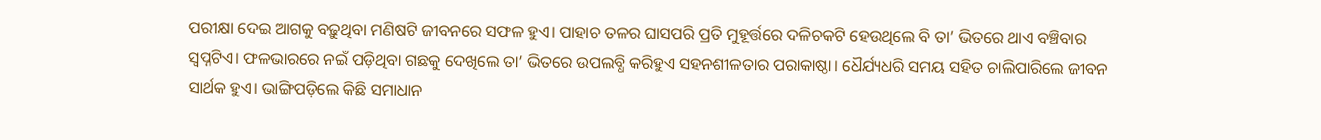ପରୀକ୍ଷା ଦେଇ ଆଗକୁ ବଢ଼ୁଥିବା ମଣିଷଟି ଜୀବନରେ ସଫଳ ହୁଏ। ପାହାଚ ତଳର ଘାସପରି ପ୍ରତି ମୁହୂର୍ତ୍ତରେ ଦଳିଚକଟି ହେଉଥିଲେ ବି ତା’ ଭିତରେ ଥାଏ ବଞ୍ଚିବାର ସ୍ବପ୍ନଟିଏ। ଫଳଭାରରେ ନଇଁ ପଡ଼ିଥିବା ଗଛକୁ ଦେଖିଲେ ତା’ ଭିତରେ ଉପଲବ୍ଧି କରିହୁଏ ସହନଶୀଳତାର ପରାକାଷ୍ଠା। ଧୈର୍ଯ୍ୟଧରି ସମୟ ସହିତ ଚାଲିପାରିଲେ ଜୀବନ ସାର୍ଥକ ହୁଏ। ଭାଙ୍ଗିପଡ଼ିଲେ କିଛି ସମାଧାନ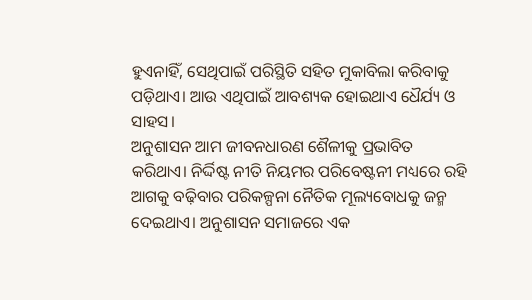ହୁଏନାହିଁ, ସେଥିପାଇଁ ପରିସ୍ଥିତି ସହିତ ମୁକାବିଲା କରିବାକୁ ପଡ଼ିଥାଏ। ଆଉ ଏଥିପାଇଁ ଆବଶ୍ୟକ ହୋଇଥାଏ ଧୈର୍ଯ୍ୟ ଓ ସାହସ।
ଅନୁଶାସନ ଆମ ଜୀବନଧାରଣ ଶୈଳୀକୁ ପ୍ରଭାବିତ କରିଥାଏ। ନିର୍ଦ୍ଦିଷ୍ଟ ନୀତି ନିୟମର ପରିବେଷ୍ଟନୀ ମଧ୍ୟରେ ରହି ଆଗକୁ ବଢ଼ିବାର ପରିକଳ୍ପନା ନୈତିକ ମୂଲ୍ୟବୋଧକୁ ଜନ୍ମ ଦେଇଥାଏ। ଅନୁଶାସନ ସମାଜରେ ଏକ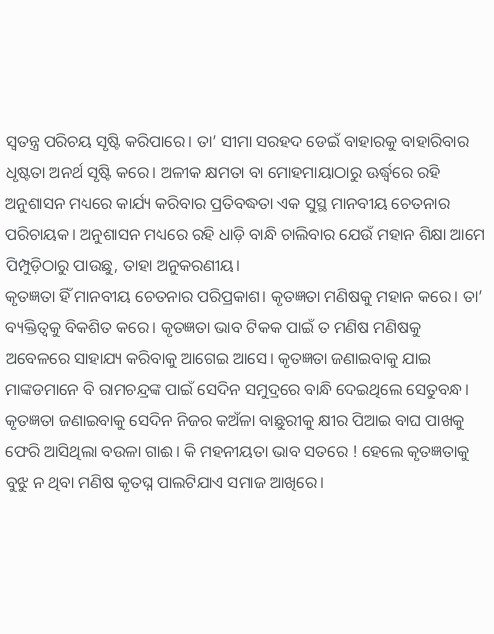ସ୍ବତନ୍ତ୍ର ପରିଚୟ ସୃଷ୍ଟି କରିପାରେ। ତା’ ସୀମା ସରହଦ ଡେଇଁ ବାହାରକୁ ବାହାରିବାର ଧୃଷ୍ଟତା ଅନର୍ଥ ସୃଷ୍ଟି କରେ। ଅଳୀକ କ୍ଷମତା ବା ମୋହମାୟାଠାରୁ ଊର୍ଦ୍ଧ୍ୱରେ ରହି ଅନୁଶାସନ ମଧ୍ୟରେ କାର୍ଯ୍ୟ କରିବାର ପ୍ରତିବଦ୍ଧତା ଏକ ସୁସ୍ଥ ମାନବୀୟ ଚେତନାର ପରିଚାୟକ। ଅନୁଶାସନ ମଧ୍ୟରେ ରହି ଧାଡ଼ି ବାନ୍ଧି ଚାଲିବାର ଯେଉଁ ମହାନ ଶିକ୍ଷା ଆମେ ପିମ୍ପୁଡ଼ିଠାରୁ ପାଉଛୁ, ତାହା ଅନୁକରଣୀୟ।
କୃତଜ୍ଞତା ହିଁ ମାନବୀୟ ଚେତନାର ପରିପ୍ରକାଶ। କୃତଜ୍ଞତା ମଣିଷକୁ ମହାନ କରେ। ତା’ ବ୍ୟକ୍ତିତ୍ୱକୁ ବିକଶିତ କରେ। କୃତଜ୍ଞତା ଭାବ ଟିକକ ପାଇଁ ତ ମଣିଷ ମଣିଷକୁ ଅବେଳରେ ସାହାଯ୍ୟ କରିବାକୁ ଆଗେଇ ଆସେ। କୃତଜ୍ଞତା ଜଣାଇବାକୁ ଯାଇ ମାଙ୍କଡମାନେ ବି ରାମଚନ୍ଦ୍ରଙ୍କ ପାଇଁ ସେଦିନ ସମୁଦ୍ରରେ ବାନ୍ଧି ଦେଇଥିଲେ ସେତୁବନ୍ଧ। କୃତଜ୍ଞତା ଜଣାଇବାକୁ ସେଦିନ ନିଜର କଅଁଳା ବାଛୁରୀକୁ କ୍ଷୀର ପିଆଇ ବାଘ ପାଖକୁ ଫେରି ଆସିଥିଲା ବଉଳା ଗାଈ। କି ମହନୀୟତା ଭାବ ସତରେ ! ହେଲେ କୃତଜ୍ଞତାକୁ ବୁଝୁ ନ ଥିବା ମଣିଷ କୃତଘ୍ନ ପାଲଟିଯାଏ ସମାଜ ଆଖିରେ।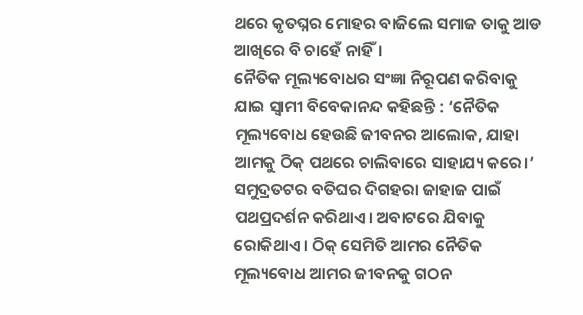ଥରେ କୃତଘ୍ନର ମୋହର ବାଜିଲେ ସମାଜ ତାକୁ ଆଡ ଆଖିରେ ବି ଚାହେଁ ନାହିଁ।
ନୈତିକ ମୂଲ୍ୟବୋଧର ସଂଜ୍ଞା ନିରୂପଣ କରିବାକୁ ଯାଇ ସ୍ବାମୀ ବିବେକାନନ୍ଦ କହିଛନ୍ତି : ‘ନୈତିକ ମୂଲ୍ୟବୋଧ ହେଉଛି ଜୀବନର ଆଲୋକ, ଯାହା ଆମକୁ ଠିକ୍‌ ପଥରେ ଚାଲିବାରେ ସାହାଯ୍ୟ କରେ।’ ସମୁଦ୍ରତଟର ବତିଘର ଦିଗହରା ଜାହାଜ ପାଇଁ ପଥପ୍ରଦର୍ଶନ କରିଥାଏ। ଅବାଟରେ ଯିବାକୁ ରୋକିଥାଏ। ଠିକ୍‌ ସେମିତି ଆମର ନୈତିକ ମୂଲ୍ୟବୋଧ ଆମର ଜୀବନକୁ ଗଠନ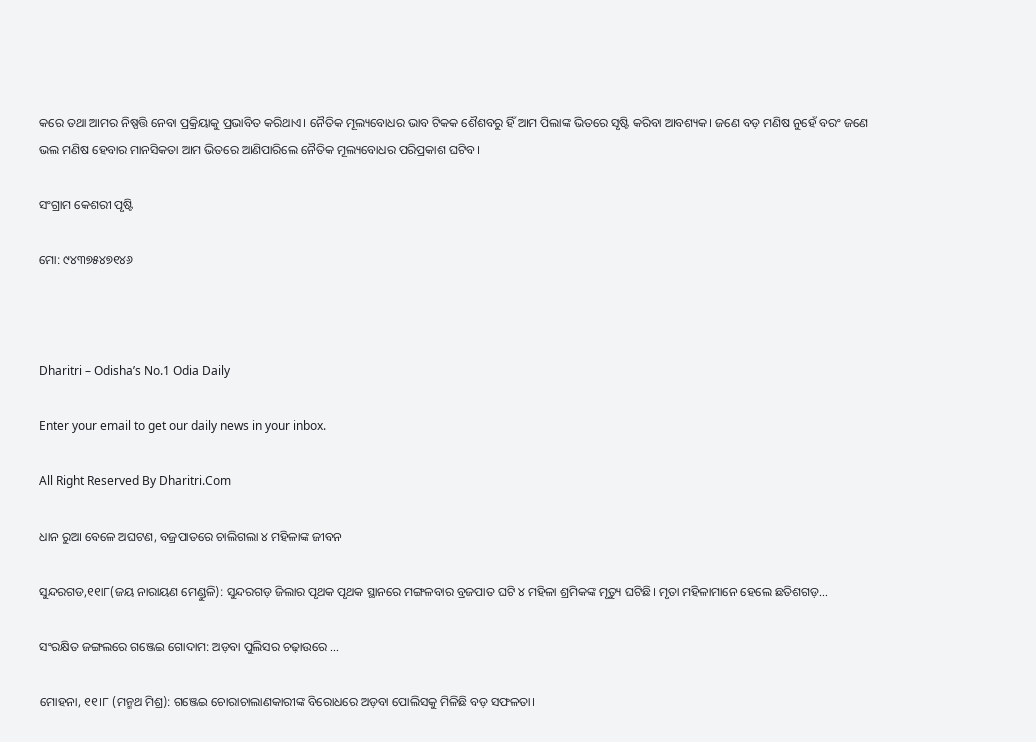କରେ ତଥା ଆମର ନିଷ୍ପତ୍ତି ନେବା ପ୍ରକ୍ରିୟାକୁ ପ୍ରଭାବିତ କରିଥାଏ। ନୈତିକ ମୂଲ୍ୟବୋଧର ଭାବ ଟିକକ ଶୈଶବରୁ ହିଁ ଆମ ପିଲାଙ୍କ ଭିତରେ ସୃଷ୍ଟି କରିବା ଆବଶ୍ୟକ। ଜଣେ ବଡ଼ ମଣିଷ ନୁହେଁ ବରଂ ଜଣେ ଭଲ ମଣିଷ ହେବାର ମାନସିକତା ଆମ ଭିତରେ ଆଣିପାରିଲେ ନୈତିକ ମୂଲ୍ୟବୋଧର ପରିପ୍ରକାଶ ଘଟିବ।

ସଂଗ୍ରାମ କେଶରୀ ପୃଷ୍ଟି

ମୋ: ୯୪୩୭୫୪୭୧୪୬



Dharitri – Odisha’s No.1 Odia Daily

Enter your email to get our daily news in your inbox.

All Right Reserved By Dharitri.Com

ଧାନ ରୁଆ ବେଳେ ଅଘଟଣ, ବଜ୍ରପାତରେ ଚାଲିଗଲା ୪ ମହିଳାଙ୍କ ଜୀବନ

ସୁନ୍ଦରଗଡ,୧୧ା୮(ଜୟ ନାରାୟଣ ମେଣ୍ଡୁଳି): ସୁନ୍ଦରଗଡ଼ ଜିଲାର ପୃଥକ ପୃଥକ ସ୍ଥାନରେ ମଙ୍ଗଳବାର ବ୍ରଜପାତ ଘଟି ୪ ମହିଳା ଶ୍ରମିକଙ୍କ ମୃତ୍ୟୁ ଘଟିଛି। ମୃତା ମହିଳାମାନେ ହେଲେ ଛତିଶଗଡ଼…

ସଂରକ୍ଷିତ ଜଙ୍ଗଲରେ ଗଞ୍ଜେଇ ଗୋଦାମ: ଅଡ଼ବା ପୁଲିସର ଚଢ଼ାଉରେ …

ମୋହନା, ୧୧।୮ (ମନ୍ମଥ ମିଶ୍ର): ଗଞ୍ଜେଇ ଚୋରାଚାଲାଣକାରୀଙ୍କ ବିରୋଧରେ ଅଡ଼ବା ପୋଲିସକୁ ମିଳିଛି ବଡ଼ ସଫଳତା।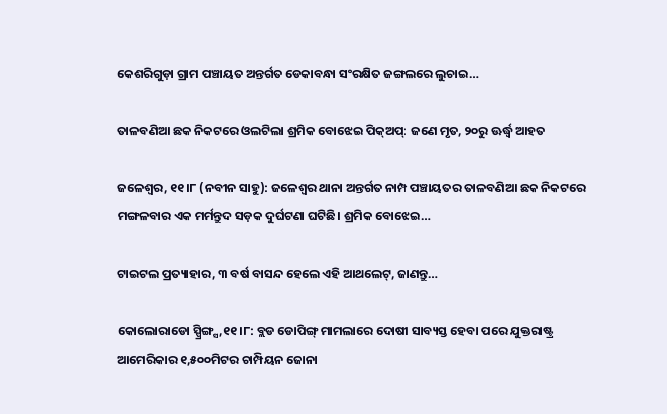କେଶରିଗୁଡ଼ା ଗ୍ରାମ ପଞ୍ଚାୟତ ଅନ୍ତର୍ଗତ ଡେକାବନ୍ଧା ସଂରକ୍ଷିତ ଜଙ୍ଗଲରେ ଲୁଚାଇ…

ତାଳବଣିଆ ଛକ ନିକଟରେ ଓଲଟିଲା ଶ୍ରମିକ ବୋଝେଇ ପିକ୍‌ଅପ୍‌: ଜଣେ ମୃତ, ୨୦ରୁ ଊର୍ଦ୍ଧ୍ୱ ଆହତ

ଜଳେଶ୍ୱର, ୧୧।୮ (ନବୀନ ସାହୁ): ଜଳେଶ୍ୱର ଥାନା ଅନ୍ତର୍ଗତ ନାମ୍ପ ପଞ୍ଚାୟତର ତାଳବଣିଆ ଛକ ନିକଟରେ ମଙ୍ଗଳବାର ଏକ ମର୍ମନ୍ତୁଦ ସଡ଼କ ଦୁର୍ଘଟଣା ଘଟିଛି। ଶ୍ରମିକ ବୋଝେଇ…

ଟାଇଟଲ ପ୍ରତ୍ୟାହାର, ୩ ବର୍ଷ ବାସନ୍ଦ ହେଲେ ଏହି ଆଥଲେଟ୍‌, ଜାଣନ୍ତୁ…

କୋଲୋରାଡୋ ସ୍ପ୍ରିଙ୍ଗ୍ସ,୧୧।୮: ବ୍ଲଡ ଡୋପିଙ୍ଗ୍‌ ମାମଲାରେ ଦୋଷୀ ସାବ୍ୟସ୍ତ ହେବା ପରେ ଯୁକ୍ତରାଷ୍ଟ୍ର ଆମେରିକାର ୧,୫୦୦ମିଟର ଚାମ୍ପିୟନ ଜୋନା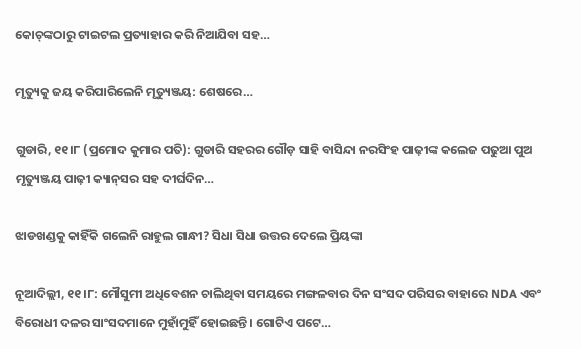କୋଚ୍‌ଙ୍କଠାରୁ ଟାଇଟଲ ପ୍ରତ୍ୟାହାର କରି ନିଆଯିବା ସହ…

ମୃତ୍ୟୁକୁ ଜୟ କରିପାରିଲେନି ମୃତ୍ୟୁଞ୍ଜୟ: ଶେଷରେ…

ଗୁଡାରି, ୧୧।୮ (ପ୍ରମୋଦ କୁମାର ପତି): ଗୁଡାରି ସହରର ଗୌଡ଼ ସାହି ବାସିନ୍ଦା ନରସିଂହ ପାଢ଼ୀଙ୍କ କଲେଜ ପଢୁଆ ପୁଅ ମୃତ୍ୟୁଞ୍ଜୟ ପାଢ଼ୀ କ୍ୟାନ୍‌ସର ସହ ଦୀର୍ଘଦିନ…

ଝାଡଖଣ୍ଡକୁ କାହିଁକି ଗଲେନି ରାହୁଲ ଗାନ୍ଧୀ? ସିଧା ସିଧା ଉତ୍ତର ଦେଲେ ପ୍ରିୟଙ୍କା

ନୂଆଦିଲ୍ଲୀ, ୧୧।୮: ମୌସୁମୀ ଅଧିବେଶନ ଚାଲିଥିବା ସମୟରେ ମଙ୍ଗଳବାର ଦିନ ସଂସଦ ପରିସର ବାହାରେ NDA ଏବଂ ବିରୋଧୀ ଦଳର ସାଂସଦମାନେ ମୁହାଁମୁହିଁ ହୋଇଛନ୍ତି। ଗୋଟିଏ ପଟେ…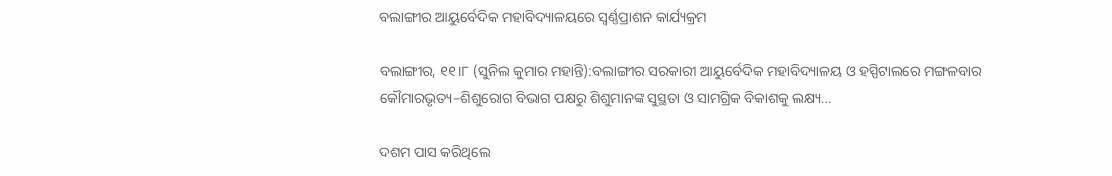ବଲାଙ୍ଗୀର ଆୟୁର୍ବେଦିକ ମହାବିଦ୍ୟାଳୟରେ ସ୍ୱର୍ଣ୍ଣପ୍ରାଶନ କାର୍ଯ୍ୟକ୍ରମ

ବଲାଙ୍ଗୀର, ୧୧।୮ (ସୁନିଲ କୁମାର ମହାନ୍ତି):ବଲାଙ୍ଗୀର ସରକାରୀ ଆୟୁର୍ବେଦିକ ମହାବିଦ୍ୟାଳୟ ଓ ହସ୍ପିଟାଲରେ ମଙ୍ଗଳବାର କୌମାରଭୃତ୍ୟ–ଶିଶୁରୋଗ ବିଭାଗ ପକ୍ଷରୁ ଶିଶୁମାନଙ୍କ ସୁସ୍ଥତା ଓ ସାମଗ୍ରିକ ବିକାଶକୁ ଲକ୍ଷ୍ୟ…

ଦଶମ ପାସ କରିଥିଲେ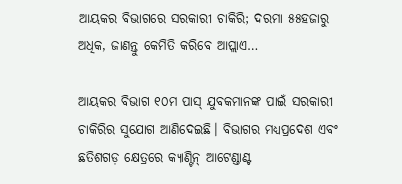ଆୟକର ବିଭାଗରେ ସରକାରୀ ଚାକିରି; ଦରମା ୫୫ହଜାରୁ ଅଧିକ, ଜାଣନ୍ତୁ କେମିତି କରିବେ ଆପ୍ଲାଏ…

ଆୟକର ବିଭାଗ ୧୦ମ ପାସ୍ ଯୁବକମାନଙ୍କ ପାଇଁ ସରକାରୀ ଚାକିରିର ସୁଯୋଗ ଆଣିଦେଇଛି। ବିଭାଗର ମଧ୍ୟପ୍ରଦେଶ ଏବଂ ଛତିଶଗଡ଼ କ୍ଷେତ୍ରରେ କ୍ୟାଣ୍ଟିନ୍ ଆଟେଣ୍ଡାଣ୍ଟ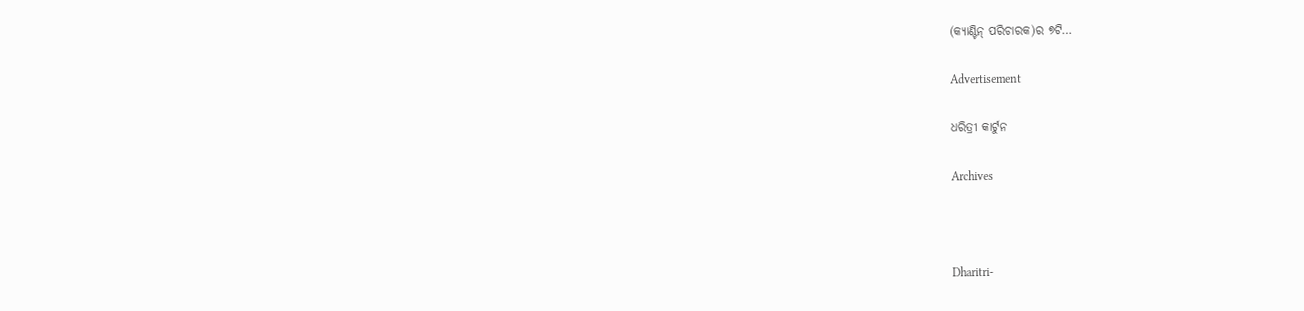(କ୍ୟାଣ୍ଟିନ୍ ପରିଚାରକ)ର ୭ଟି…

Advertisement

ଧରିତ୍ରୀ କାର୍ଟୁନ

Archives



Dharitri-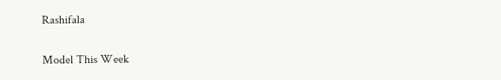Rashifala

Model This Week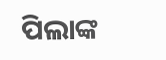ପିଲାଙ୍କ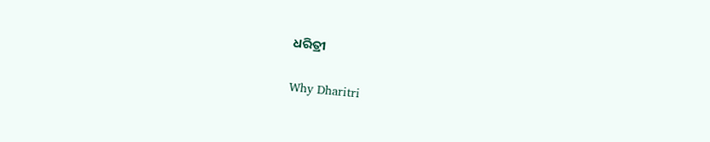ଧରିତ୍ରୀ

Why Dharitri